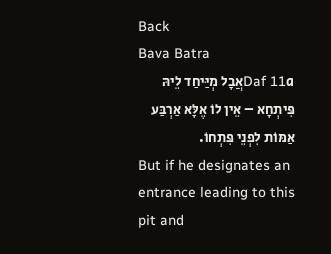Back
Bava Batra
Daf 11aאֲבָל מְיַּיחַד לֵיהּ פִּיתְחָא – אֵין לוֹ אֶלָּא אַרְבַּע אַמּוֹת לִפְנֵי פִּתְחוֹ.
But if he designates an entrance leading to this pit and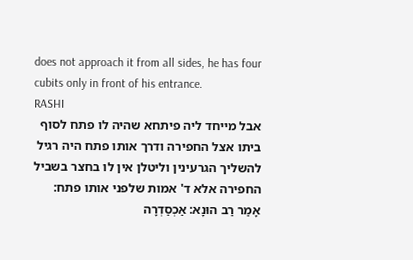does not approach it from all sides, he has four cubits only in front of his entrance.
RASHI
אבל מייחד ליה פיתחא שהיה לו פתח לסוף ביתו אצל החפירה ודרך אותו פתח היה רגיל להשליך הגרעינין וליטלן אין לו בחצר בשביל החפירה אלא ד' אמות שלפני אותו פתח:
אָמַר רַב הוּנָא: אַכְסַדְרָה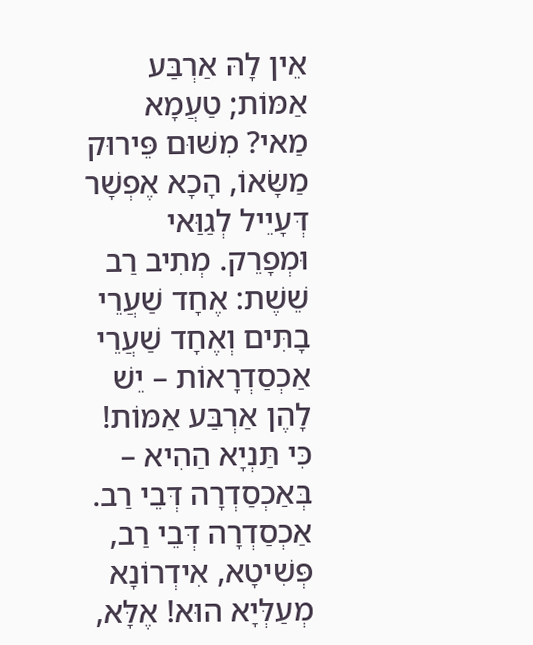אֵין לָהּ אַרְבַּע אַמּוֹת; טַעֲמָא מַאי? מִשּׁוּם פֵּירוּק מַשָּׂאוֹ, הָכָא אֶפְשָׁר דְּעָיֵיל לְגַוַּאי וּמְפָרֵק. מְתִיב רַב שֵׁשֶׁת: אֶחָד שַׁעֲרֵי בָתִּים וְאֶחָד שַׁעֲרֵי אַכְסַדְרָאוֹת – יֵשׁ לָהֶן אַרְבַּע אַמּוֹת! כִּי תַּנְיָא הַהִיא – בְּאַכְסַדְרָה דְּבֵי רַב. אַכְסַדְרָה דְּבֵי רַב, פְּשִׁיטָא, אִידְרוֹנָא מְעַלְּיָא הוּא! אֶלָּא,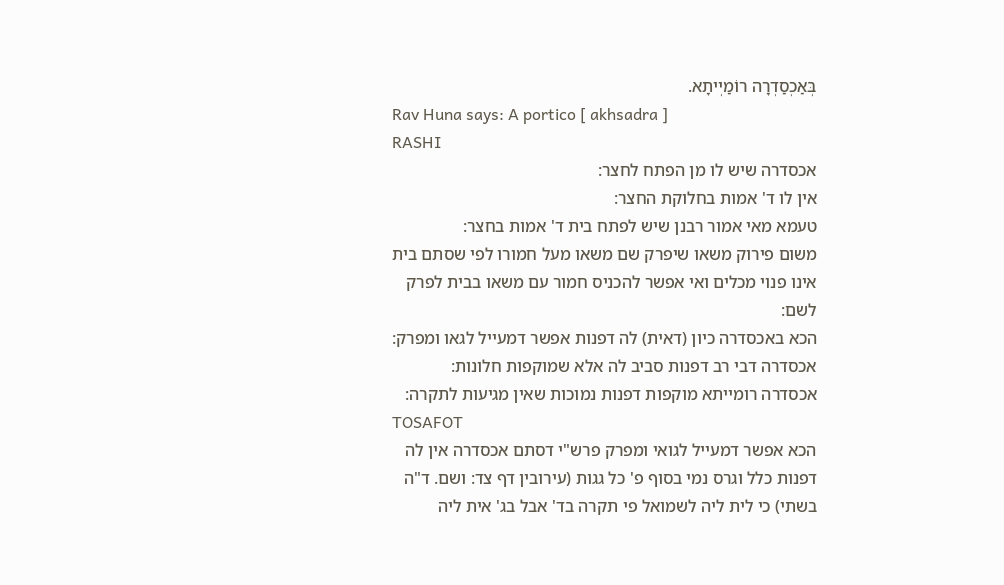בְּאַכְסַדְרָה רוֹמַיְיתָא.
Rav Huna says: A portico [ akhsadra ]
RASHI
אכסדרה שיש לו מן הפתח לחצר:
אין לו ד' אמות בחלוקת החצר:
טעמא מאי אמור רבנן שיש לפתח בית ד' אמות בחצר:
משום פירוק משאו שיפרק שם משאו מעל חמורו לפי שסתם בית אינו פנוי מכלים ואי אפשר להכניס חמור עם משאו בבית לפרק לשם:
הכא באכסדרה כיון (דאית) לה דפנות אפשר דמעייל לגאו ומפרק:
אכסדרה דבי רב דפנות סביב לה אלא שמוקפות חלונות:
אכסדרה רומייתא מוקפות דפנות נמוכות שאין מגיעות לתקרה:
TOSAFOT
הכא אפשר דמעייל לגואי ומפרק פרש"י דסתם אכסדרה אין לה דפנות כלל וגרס נמי בסוף פ' כל גגות (עירובין דף צד: ושם. ד"ה בשתי) כי לית ליה לשמואל פי תקרה בד' אבל בג' אית ליה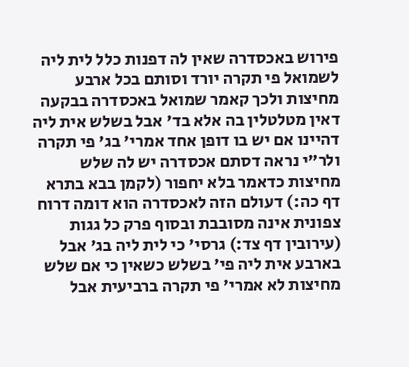פירוש באכסדרה שאין לה דפנות כלל לית ליה לשמואל פי תקרה יורד וסותם בכל ארבע מחיצות ולכך קאמר שמואל באכסדרה בבקעה דאין מטלטלין בה אלא בד' אבל בשלש אית ליה דהיינו אם יש בו דופן אחד אמרי' בג' פי תקרה ולר"י נראה דסתם אכסדרה יש לה שלש מחיצות כדאמר בלא יחפור (לקמן בבא בתרא דף כה:) דעולם הזה לאכסדרה הוא דומה דרוח צפונית אינה מסובבת ובסוף פרק כל גגות (עירובין דף צד:) גרסי' כי לית ליה בג' אבל בארבע אית ליה פי' בשלש כשאין כי אם שלש מחיצות לא אמרי' פי תקרה ברביעית אבל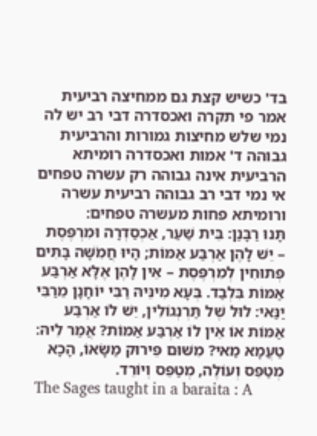בד' כשיש קצת גם ממחיצה רביעית אמר פי תקרה ואכסדרה דבי רב יש לה נמי שלש מחיצות גמורות והרביעית גבוהה ד' אמות ואכסדרה רומיתא הרביעית אינה גבוהה רק עשרה טפחים אי נמי דבי רב גבוהה רביעית עשרה ורומיתא פחות מעשרה טפחים:
תָּנוּ רַבָּנַן: בֵּית שַׁעַר, אַכְסַדְרָה וּמִרְפֶּסֶת – יֵשׁ לָהֶן אַרְבַּע אַמּוֹת; הָיוּ חֲמִֹשָּׁה בָּתִּים פְּתוּחִין לְמִרְפֶּסֶת – אֵין לָהֶן אֶלָּא אַרְבַּע אַמּוֹת בִּלְבַד. בְּעָא מִינֵּיהּ רַבִּי יוֹחָנָן מֵרַבִּי יַנַּאי: לוּל שֶׁל תַּרְנְגוֹלִין, יֵשׁ לוֹ אַרְבַּע אַמּוֹת אוֹ אֵין לוֹ אַרְבַּע אַמּוֹת? אֲמַר לֵיהּ: טַעֲמָא מַאי? מִשּׁוּם פֵּירוּק מַשָּׂאוֹ, הָכָא מְטַפֵּס וְעוֹלֶה, מְטַפֵּס וְיוֹרֵד.
The Sages taught in a baraita : A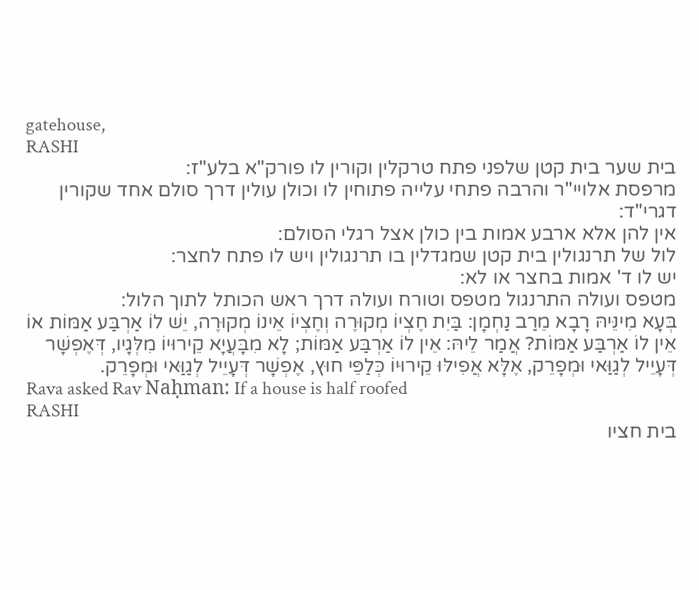gatehouse,
RASHI
בית שער בית קטן שלפני פתח טרקלין וקורין לו פורק"א בלע"ז:
מרפסת אלויי"ר והרבה פתחי עלייה פתוחין לו וכולן עולין דרך סולם אחד שקורין דגרי"ד:
אין להן אלא ארבע אמות בין כולן אצל רגלי הסולם:
לול של תרנגולין בית קטן שמגדלין בו תרנגולין ויש לו פתח לחצר:
יש לו ד' אמות בחצר או לא:
מטפס ועולה התרנגול מטפס וטורח ועולה דרך ראש הכותל לתוך הלול:
בְּעָא מִינֵּיהּ רָבָא מֵרַב נַחְמָן: בַּיִת חֶצְיוֹ מְקוּרֶה וְחֶצְיוֹ אֵינוֹ מְקוּרֶה, יֵשׁ לוֹ אַרְבַּע אַמּוֹת אוֹ אֵין לוֹ אַרְבַּע אַמּוֹת? אֲמַר לֵיהּ: אֵין לוֹ אַרְבַּע אַמּוֹת; לָא מִבָּעֲיָא קֵירוּיוֹ מִלְּגָיו, דְּאֶפְשָׁר דְּעָיֵיל לְגַוַּאי וּמְפָרֵק, אֶלָּא אֲפִילּוּ קֵירוּיוֹ כְּלַפֵּי חוּץ, אֶפְשָׁר דְּעָיֵיל לְגַוַּאי וּמְפָרֵק.
Rava asked Rav Naḥman: If a house is half roofed
RASHI
בית חציו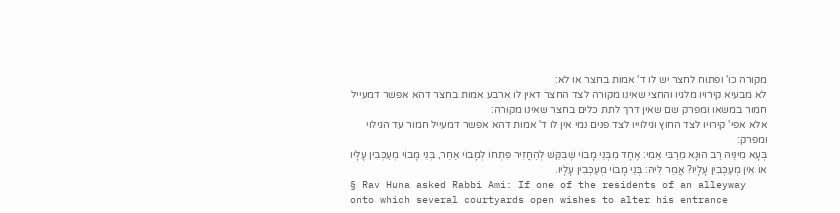מקורה כו' ופתוח לחצר יש לו ד' אמות בחצר או לא:
לא מבעיא קירויו מלגיו והחצי שאינו מקורה לצד החצר דאין לו ארבע אמות בחצר דהא אפשר דמעייל חמור במשאו ומפרק שם שאין דרך לתת כלים בחצר שאינו מקורה:
אלא אפי' קירויו לצד החוץ וגילוייו לצד פנים נמי אין לו ד' אמות דהא אפשר דמעייל חמור עד הגילוי ומפרק:
בְּעָא מִינֵּיהּ רַב הוּנָא מֵרַבִּי אַמִי: אֶחָד מִבְּנֵי מָבוֹי שֶׁבִּקֵּשׁ לְהַחֲזִיר פִּתְחוֹ לְמָבוֹי אַחֵר, בְּנֵי מָבוֹי מְעַכְּבִין עָלָיו אוֹ אֵין מְעַכְּבִין עָלָיו? אֲמַר לֵיהּ: בְּנֵי מָבוֹי מְעַכְּבִין עָלָיו.
§ Rav Huna asked Rabbi Ami: If one of the residents of an alleyway onto which several courtyards open wishes to alter his entrance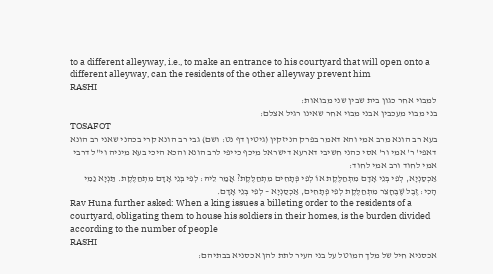to a different alleyway, i.e., to make an entrance to his courtyard that will open onto a different alleyway, can the residents of the other alleyway prevent him
RASHI
למבוי אחר כגון בית שבין שני מבואות:
בני מבוי מעכבין אבני מבוי אחר שאינו רגיל אצלם:
TOSAFOT
בעא רב הונא מרב אמי והא דאמר בפרק הניזקין (גיטין דף נט: ושם) גבי רב הונא קרי בכהני שאני רב הונא דאפי' ר' אמי ור' אסי כהני חשיבי דארעא דישראל מיכף כייפי לרב הונא והכא היכי בעא מיניה וי"ל דרבי אמי לחוד ורב אמי לחוד:
אַכְסַנְיָא, לְפִי בְּנֵי אָדָם מִתְחַלֶּקֶת אוֹ לְפִי פְּתָחִים מִתְחַלֶּקֶת? אֲמַר לֵיהּ: לְפִי בְּנֵי אָדָם מִתְחַלֶּקֶת. תַּנְיָא נַמִי הָכִי: זֶבֶל שֶׁבֶּחָצֵר מִתְחַלֶּקֶת לְפִי פְּתָחִים, אַכְסַנְיָא – לְפִי בְּנֵי אָדָם.
Rav Huna further asked: When a king issues a billeting order to the residents of a courtyard, obligating them to house his soldiers in their homes, is the burden divided according to the number of people
RASHI
אכסניא חיל של מלך המוטל על בני העיר לתת להן אכסניא בבתיהם: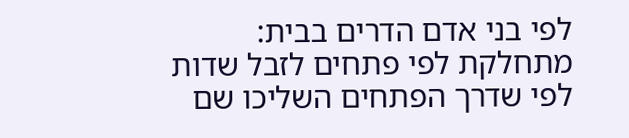לפי בני אדם הדרים בבית:
מתחלקת לפי פתחים לזבל שדות לפי שדרך הפתחים השליכו שם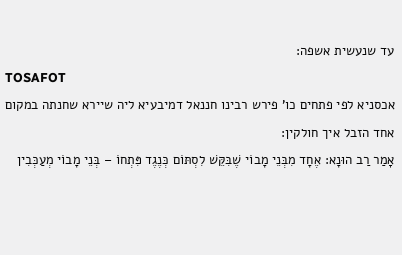עד שנעשית אשפה:
TOSAFOT
אכסניא לפי פתחים כו' פירש רבינו חננאל דמיבעיא ליה שיירא שחנתה במקום אחד הזבל איך חולקין:
אָמַר רַב הוּנָא: אֶחָד מִבְּנֵי מָבוֹי שֶׁבִּקֵּשׁ לִסְתּוֹם כְּנֶגֶד פִּתְחוֹ – בְּנֵי מָבוֹי מְעַכְּבִין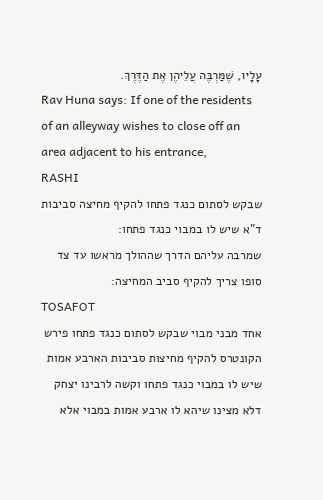עָלָיו, שֶׁמַּרְבֶּה עֲלֵיהֶן אֶת הַדֶּרֶךְ.
Rav Huna says: If one of the residents of an alleyway wishes to close off an area adjacent to his entrance,
RASHI
שבקש לסתום כנגד פתחו להקיף מחיצה סביבות ד"א שיש לו במבוי כנגד פתחו:
שמרבה עליהם הדרך שההולך מראשו עד צד סופו צריך להקיף סביב המחיצה:
TOSAFOT
אחד מבני מבוי שבקש לסתום כנגד פתחו פירש הקונטרס להקיף מחיצות סביבות הארבע אמות שיש לו במבוי כנגד פתחו וקשה לרבינו יצחק דלא מצינו שיהא לו ארבע אמות במבוי אלא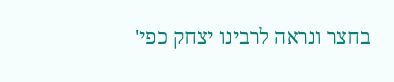בחצר ונראה לרבינו יצחק כפי'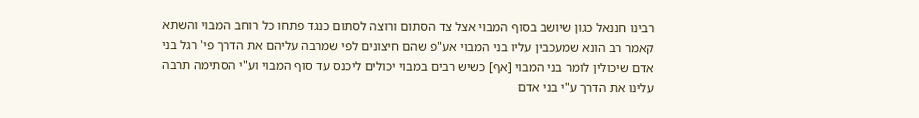רבינו חננאל כגון שיושב בסוף המבוי אצל צד הסתום ורוצה לסתום כנגד פתחו כל רוחב המבוי והשתא קאמר רב הונא שמעכבין עליו בני המבוי אע"פ שהם חיצונים לפי שמרבה עליהם את הדרך פי' רגל בני אדם שיכולין לומר בני המבוי [אף] כשיש רבים במבוי יכולים ליכנס עד סוף המבוי וע"י הסתימה תרבה עלינו את הדרך ע"י בני אדם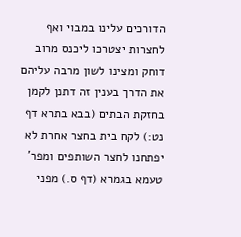הדורכים עלינו במבוי ואף לחצרות יצטרכו ליכנס מרוב דוחק ומצינו לשון מרבה עליהם את הדרך בענין זה דתנן לקמן בחזקת הבתים (בבא בתרא דף נט:) לקח בית בחצר אחרת לא יפתחנו לחצר השותפים ומפר' טעמא בגמרא (דף ס.) מפני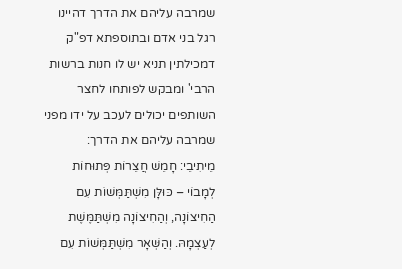שמרבה עליהם את הדרך דהיינו רגל בני אדם ובתוספתא דפ"ק דמכילתין תניא יש לו חנות ברשות הרבי' ומבקש לפותחו לחצר השותפים יכולים לעכב על ידו מפני שמרבה עליהם את הדרך:
מֵיתִיבֵי: חָמֵשׁ חֲצֵרוֹת פְּתוּחוֹת לְמָבוֹי – כּוּלָּן מִשְׁתַּמְּשׁוֹת עִם הַחִיצוֹנָה, וְהַחִיצוֹנָה מִשְׁתַּמֶּשֶׁת לְעַצְמָהּ. וְהַשְּׁאָר מִשְׁתַּמְּשׁוֹת עִם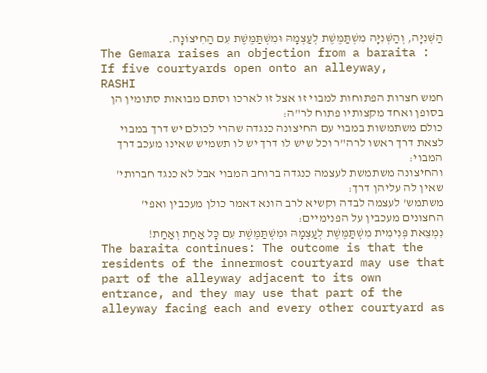הַשְּׁנִיָּה, וְהַשְּׁנִיָּה מִשְׁתַּמֶּשֶׁת לְעַצְמָהּ וּמִשְׁתַּמֶּשֶׁת עִם הַחִיצוֹנָה.
The Gemara raises an objection from a baraita : If five courtyards open onto an alleyway,
RASHI
חמש חצרות הפתוחות למבוי זו אצל זו לארכו וסתם מבואות סתומין הן בסופן ואחד מקצותיו פתוח לר"ה:
כולם משתמשות במבוי עם החיצונה כנגדה שהרי לכולם יש דרך במבוי לצאת דרך ראשו לרה"ר וכל שיש לו דרך יש לו תשמיש שאינו מעכב דרך המבוי:
והחיצונה משתמשת לעצמה כנגדה ברוחב המבוי אבל לא כנגד חברותי' שאין לה עליהן דרך:
משתמש' לעצמה לבדה וקשיא לרב הונא דאמר כולן מעכבין ואפי' החצונים מעכבין על הפנימיים:
נִמְצֵאת פְּנִימִית מִשְׁתַּמֶּשֶׁת לְעַצְמָהּ וּמִשְׁתַּמֶּשֶׁת עִם כָּל אַחַת וְאַחַת!
The baraita continues: The outcome is that the residents of the innermost courtyard may use that part of the alleyway adjacent to its own entrance, and they may use that part of the alleyway facing each and every other courtyard as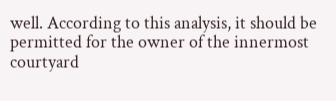well. According to this analysis, it should be permitted for the owner of the innermost courtyard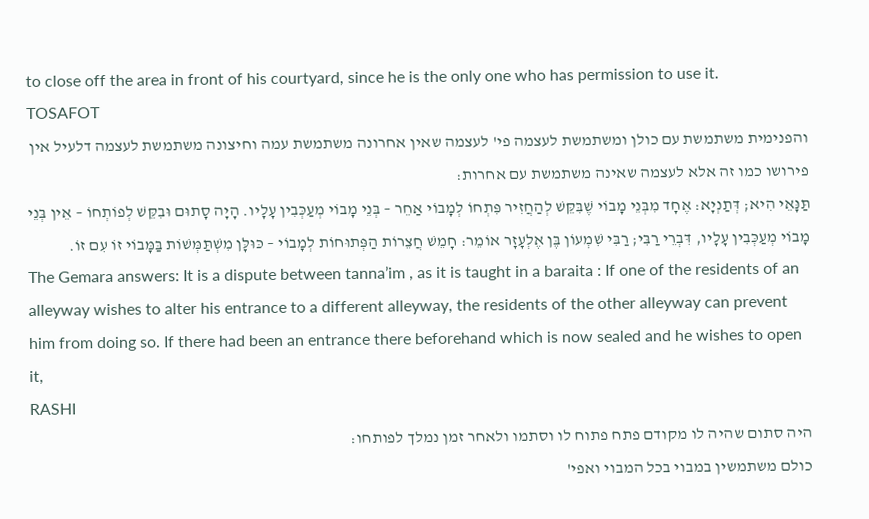to close off the area in front of his courtyard, since he is the only one who has permission to use it.
TOSAFOT
והפנימית משתמשת עם כולן ומשתמשת לעצמה פי' לעצמה שאין אחרונה משתמשת עמה וחיצונה משתמשת לעצמה דלעיל אין פירושו כמו זה אלא לעצמה שאינה משתמשת עם אחרות:
תַּנָּאֵי הִיא; דְּתַנְיָא: אֶחָד מִבְּנֵי מָבוֹי שֶׁבִּקֵּשׁ לְהַחֲזִיר פִּתְחוֹ לְמָבוֹי אַחֵר – בְּנֵי מָבוֹי מְעַכְּבִין עָלָיו. הָיָה סָתוּם וּבִקֵּשׁ לְפוֹתְחוֹ – אֵין בְּנֵי מָבוֹי מְעַכְּבִין עָלָיו, דִּבְרֵי רַבִּי; רַבִּי שִׁמְעוֹן בֶּן אֶלְעָזָר אוֹמֵר: חָמֵשׁ חֲצֵרוֹת הַפְּתוּחוֹת לְמָבוֹי – כּוּלָּן מִשְׁתַּמְּשׁוֹת בַּמָּבוֹי זוֹ עִם זוֹ.
The Gemara answers: It is a dispute between tanna’im , as it is taught in a baraita : If one of the residents of an alleyway wishes to alter his entrance to a different alleyway, the residents of the other alleyway can prevent him from doing so. If there had been an entrance there beforehand which is now sealed and he wishes to open it,
RASHI
היה סתום שהיה לו מקודם פתח פתוח לו וסתמו ולאחר זמן נמלך לפותחו:
כולם משתמשין במבוי בכל המבוי ואפי'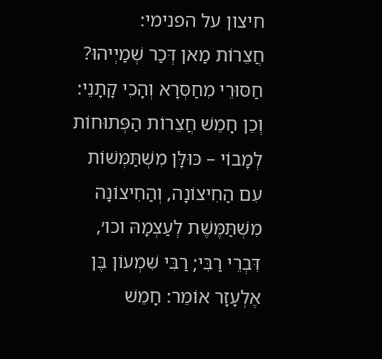חיצון על הפנימי:
חֲצֵרוֹת מַאן דְּכַר שְׁמַיְיהוּ? חַסּוּרֵי מִחַסְּרָא וְהָכִי קָתָנֵי: וְכֵן חָמֵשׁ חֲצֵרוֹת הַפְּתוּחוֹת לְמָבוֹי – כּוּלָּן מִשְׁתַּמְּשׁוֹת עִם הַחִיצוֹנָה, וְהַחִיצוֹנָה מִשְׁתַּמֶּשֶׁת לְעַצְמָהּ וכו׳, דִּבְרֵי רַבִּי; רַבִּי שִׁמְעוֹן בֶּן אֶלְעָזָר אוֹמֵר: חָמֵשׁ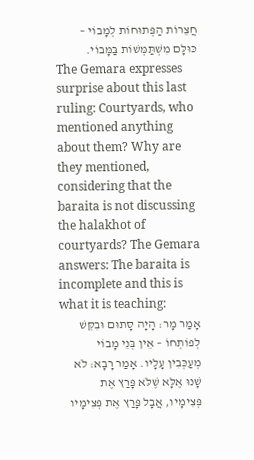חֲצֵרוֹת הַפְּתוּחוֹת לְמָבוֹי – כּוּלָּם מִשְׁתַּמְּשׁוֹת בַּמָּבוֹי.
The Gemara expresses surprise about this last ruling: Courtyards, who mentioned anything about them? Why are they mentioned, considering that the baraita is not discussing the halakhot of courtyards? The Gemara answers: The baraita is incomplete and this is what it is teaching:
אָמַר מָר: הָיָה סָתוּם וּבִקֵּשׁ לְפוֹתְחוֹ – אֵין בְּנֵי מָבוֹי מְעַכְּבִין עָלָיו. אָמַר רָבָא: לֹא שָׁנוּ אֶלָּא שֶׁלֹּא פָּרַץ אֶת פְּצִימָיו, אֲבָל פָּרַץ אֶת פְּצִימָיו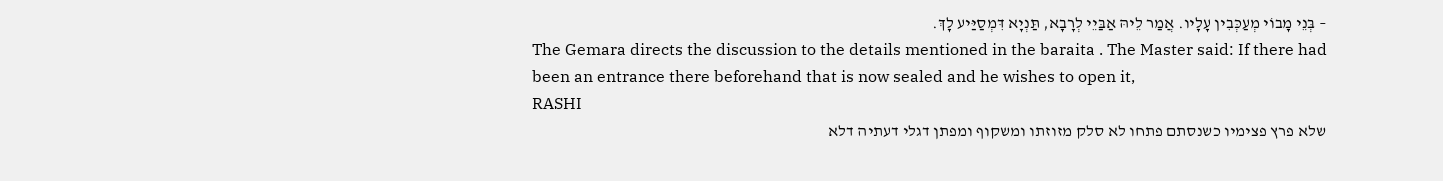– בְּנֵי מָבוֹי מְעַכְּבִין עָלָיו. אֲמַר לֵיהּ אַבַּיֵי לְרָבָא, תַּנְיָא דִּמְסַיַּיע לָךְ.
The Gemara directs the discussion to the details mentioned in the baraita . The Master said: If there had been an entrance there beforehand that is now sealed and he wishes to open it,
RASHI
שלא פרץ פצימיו כשנסתם פתחו לא סלק מזוזתו ומשקוף ומפתן דגלי דעתיה דלא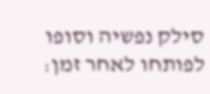סילק נפשיה וסופו לפותחו לאחר זמן: